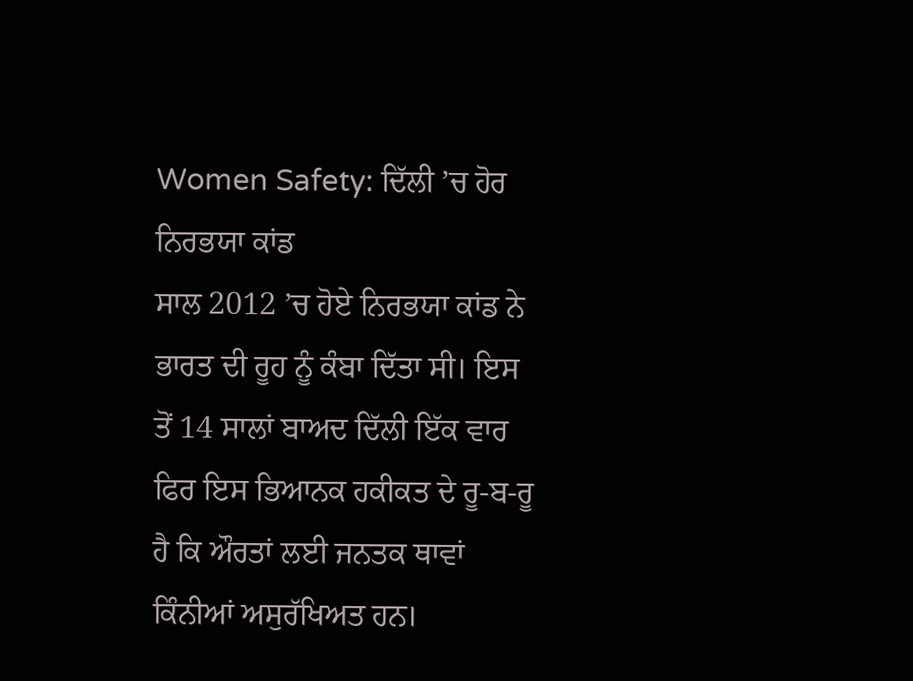Women Safety: ਦਿੱਲੀ ’ਚ ਹੋਰ ਨਿਰਭਯਾ ਕਾਂਡ
ਸਾਲ 2012 ’ਚ ਹੋਏ ਨਿਰਭਯਾ ਕਾਂਡ ਨੇ ਭਾਰਤ ਦੀ ਰੂਹ ਨੂੰ ਕੰਬਾ ਦਿੱਤਾ ਸੀ। ਇਸ ਤੋਂ 14 ਸਾਲਾਂ ਬਾਅਦ ਦਿੱਲੀ ਇੱਕ ਵਾਰ ਫਿਰ ਇਸ ਭਿਆਨਕ ਹਕੀਕਤ ਦੇ ਰੂ-ਬ-ਰੂ ਹੈ ਕਿ ਔਰਤਾਂ ਲਈ ਜਨਤਕ ਥਾਵਾਂ ਕਿੰਨੀਆਂ ਅਸੁਰੱਖਿਅਤ ਹਨ।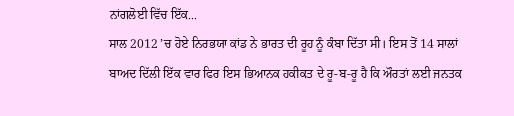ਨਾਂਗਲੋਈ ਵਿੱਚ ਇੱਕ...
ਸਾਲ 2012 ’ਚ ਹੋਏ ਨਿਰਭਯਾ ਕਾਂਡ ਨੇ ਭਾਰਤ ਦੀ ਰੂਹ ਨੂੰ ਕੰਬਾ ਦਿੱਤਾ ਸੀ। ਇਸ ਤੋਂ 14 ਸਾਲਾਂ ਬਾਅਦ ਦਿੱਲੀ ਇੱਕ ਵਾਰ ਫਿਰ ਇਸ ਭਿਆਨਕ ਹਕੀਕਤ ਦੇ ਰੂ-ਬ-ਰੂ ਹੈ ਕਿ ਔਰਤਾਂ ਲਈ ਜਨਤਕ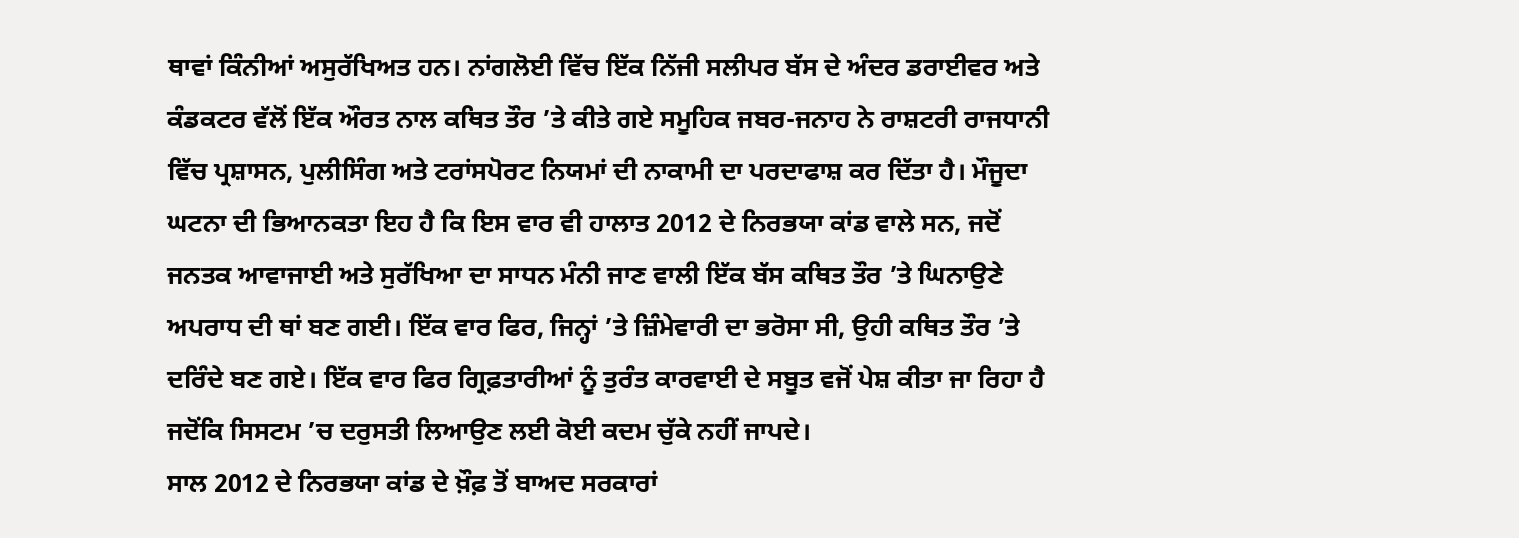ਥਾਵਾਂ ਕਿੰਨੀਆਂ ਅਸੁਰੱਖਿਅਤ ਹਨ। ਨਾਂਗਲੋਈ ਵਿੱਚ ਇੱਕ ਨਿੱਜੀ ਸਲੀਪਰ ਬੱਸ ਦੇ ਅੰਦਰ ਡਰਾਈਵਰ ਅਤੇ ਕੰਡਕਟਰ ਵੱਲੋਂ ਇੱਕ ਔਰਤ ਨਾਲ ਕਥਿਤ ਤੌਰ ’ਤੇ ਕੀਤੇ ਗਏ ਸਮੂਹਿਕ ਜਬਰ-ਜਨਾਹ ਨੇ ਰਾਸ਼ਟਰੀ ਰਾਜਧਾਨੀ ਵਿੱਚ ਪ੍ਰਸ਼ਾਸਨ, ਪੁਲੀਸਿੰਗ ਅਤੇ ਟਰਾਂਸਪੋਰਟ ਨਿਯਮਾਂ ਦੀ ਨਾਕਾਮੀ ਦਾ ਪਰਦਾਫਾਸ਼ ਕਰ ਦਿੱਤਾ ਹੈ। ਮੌਜੂਦਾ ਘਟਨਾ ਦੀ ਭਿਆਨਕਤਾ ਇਹ ਹੈ ਕਿ ਇਸ ਵਾਰ ਵੀ ਹਾਲਾਤ 2012 ਦੇ ਨਿਰਭਯਾ ਕਾਂਡ ਵਾਲੇ ਸਨ, ਜਦੋਂ ਜਨਤਕ ਆਵਾਜਾਈ ਅਤੇ ਸੁਰੱਖਿਆ ਦਾ ਸਾਧਨ ਮੰਨੀ ਜਾਣ ਵਾਲੀ ਇੱਕ ਬੱਸ ਕਥਿਤ ਤੌਰ ’ਤੇ ਘਿਨਾਉਣੇ ਅਪਰਾਧ ਦੀ ਥਾਂ ਬਣ ਗਈ। ਇੱਕ ਵਾਰ ਫਿਰ, ਜਿਨ੍ਹਾਂ ’ਤੇ ਜ਼ਿੰਮੇਵਾਰੀ ਦਾ ਭਰੋਸਾ ਸੀ, ਉਹੀ ਕਥਿਤ ਤੌਰ ’ਤੇ ਦਰਿੰਦੇ ਬਣ ਗਏ। ਇੱਕ ਵਾਰ ਫਿਰ ਗ੍ਰਿਫ਼ਤਾਰੀਆਂ ਨੂੰ ਤੁਰੰਤ ਕਾਰਵਾਈ ਦੇ ਸਬੂਤ ਵਜੋਂ ਪੇਸ਼ ਕੀਤਾ ਜਾ ਰਿਹਾ ਹੈ ਜਦੋਂਕਿ ਸਿਸਟਮ ’ਚ ਦਰੁਸਤੀ ਲਿਆਉਣ ਲਈ ਕੋਈ ਕਦਮ ਚੁੱਕੇ ਨਹੀਂ ਜਾਪਦੇ।
ਸਾਲ 2012 ਦੇ ਨਿਰਭਯਾ ਕਾਂਡ ਦੇ ਖ਼ੌਫ਼ ਤੋਂ ਬਾਅਦ ਸਰਕਾਰਾਂ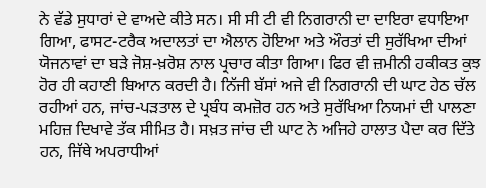ਨੇ ਵੱਡੇ ਸੁਧਾਰਾਂ ਦੇ ਵਾਅਦੇ ਕੀਤੇ ਸਨ। ਸੀ ਸੀ ਟੀ ਵੀ ਨਿਗਰਾਨੀ ਦਾ ਦਾਇਰਾ ਵਧਾਇਆ ਗਿਆ, ਫਾਸਟ-ਟਰੈਕ ਅਦਾਲਤਾਂ ਦਾ ਐਲਾਨ ਹੋਇਆ ਅਤੇ ਔਰਤਾਂ ਦੀ ਸੁਰੱਖਿਆ ਦੀਆਂ ਯੋਜਨਾਵਾਂ ਦਾ ਬੜੇ ਜੋਸ਼-ਖ਼ਰੋਸ਼ ਨਾਲ ਪ੍ਰਚਾਰ ਕੀਤਾ ਗਿਆ। ਫਿਰ ਵੀ ਜ਼ਮੀਨੀ ਹਕੀਕਤ ਕੁਝ ਹੋਰ ਹੀ ਕਹਾਣੀ ਬਿਆਨ ਕਰਦੀ ਹੈ। ਨਿੱਜੀ ਬੱਸਾਂ ਅਜੇ ਵੀ ਨਿਗਰਾਨੀ ਦੀ ਘਾਟ ਹੇਠ ਚੱਲ ਰਹੀਆਂ ਹਨ, ਜਾਂਚ-ਪੜਤਾਲ ਦੇ ਪ੍ਰਬੰਧ ਕਮਜ਼ੋਰ ਹਨ ਅਤੇ ਸੁਰੱਖਿਆ ਨਿਯਮਾਂ ਦੀ ਪਾਲਣਾ ਮਹਿਜ਼ ਦਿਖਾਵੇ ਤੱਕ ਸੀਮਿਤ ਹੈ। ਸਖ਼ਤ ਜਾਂਚ ਦੀ ਘਾਟ ਨੇ ਅਜਿਹੇ ਹਾਲਾਤ ਪੈਦਾ ਕਰ ਦਿੱਤੇ ਹਨ, ਜਿੱਥੇ ਅਪਰਾਧੀਆਂ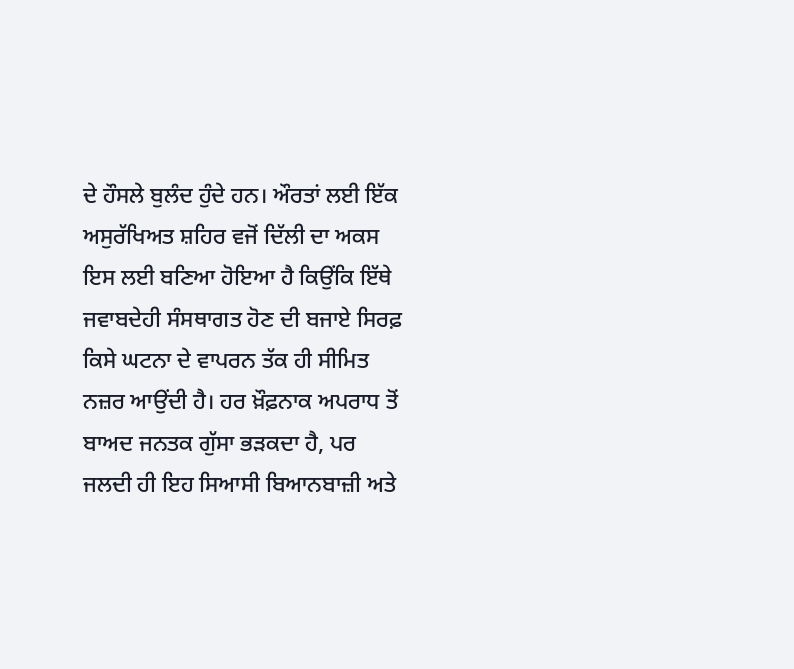ਦੇ ਹੌਸਲੇ ਬੁਲੰਦ ਹੁੰਦੇ ਹਨ। ਔਰਤਾਂ ਲਈ ਇੱਕ ਅਸੁਰੱਖਿਅਤ ਸ਼ਹਿਰ ਵਜੋਂ ਦਿੱਲੀ ਦਾ ਅਕਸ ਇਸ ਲਈ ਬਣਿਆ ਹੋਇਆ ਹੈ ਕਿਉਂਕਿ ਇੱਥੇ ਜਵਾਬਦੇਹੀ ਸੰਸਥਾਗਤ ਹੋਣ ਦੀ ਬਜਾਏ ਸਿਰਫ਼ ਕਿਸੇ ਘਟਨਾ ਦੇ ਵਾਪਰਨ ਤੱਕ ਹੀ ਸੀਮਿਤ ਨਜ਼ਰ ਆਉਂਦੀ ਹੈ। ਹਰ ਖ਼ੌਫ਼ਨਾਕ ਅਪਰਾਧ ਤੋਂ ਬਾਅਦ ਜਨਤਕ ਗੁੱਸਾ ਭੜਕਦਾ ਹੈ, ਪਰ ਜਲਦੀ ਹੀ ਇਹ ਸਿਆਸੀ ਬਿਆਨਬਾਜ਼ੀ ਅਤੇ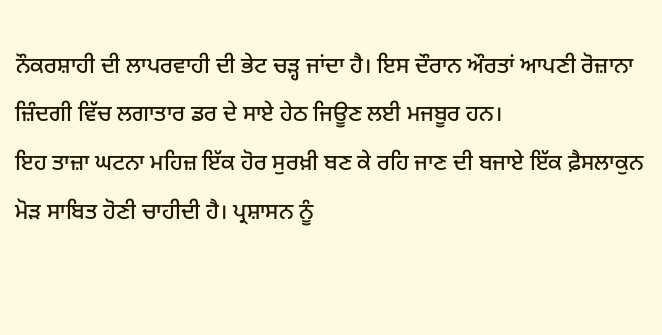ਨੌਕਰਸ਼ਾਹੀ ਦੀ ਲਾਪਰਵਾਹੀ ਦੀ ਭੇਟ ਚੜ੍ਹ ਜਾਂਦਾ ਹੈ। ਇਸ ਦੌਰਾਨ ਔਰਤਾਂ ਆਪਣੀ ਰੋਜ਼ਾਨਾ ਜ਼ਿੰਦਗੀ ਵਿੱਚ ਲਗਾਤਾਰ ਡਰ ਦੇ ਸਾਏ ਹੇਠ ਜਿਊਣ ਲਈ ਮਜਬੂਰ ਹਨ।
ਇਹ ਤਾਜ਼ਾ ਘਟਨਾ ਮਹਿਜ਼ ਇੱਕ ਹੋਰ ਸੁਰਖ਼ੀ ਬਣ ਕੇ ਰਹਿ ਜਾਣ ਦੀ ਬਜਾਏ ਇੱਕ ਫ਼ੈਸਲਾਕੁਨ ਮੋੜ ਸਾਬਿਤ ਹੋਣੀ ਚਾਹੀਦੀ ਹੈ। ਪ੍ਰਸ਼ਾਸਨ ਨੂੰ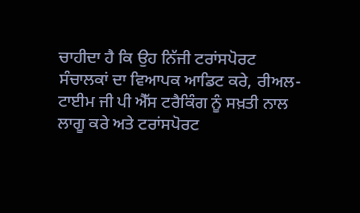ਚਾਹੀਦਾ ਹੈ ਕਿ ਉਹ ਨਿੱਜੀ ਟਰਾਂਸਪੋਰਟ ਸੰਚਾਲਕਾਂ ਦਾ ਵਿਆਪਕ ਆਡਿਟ ਕਰੇ, ਰੀਅਲ-ਟਾਈਮ ਜੀ ਪੀ ਐੱਸ ਟਰੈਕਿੰਗ ਨੂੰ ਸਖ਼ਤੀ ਨਾਲ ਲਾਗੂ ਕਰੇ ਅਤੇ ਟਰਾਂਸਪੋਰਟ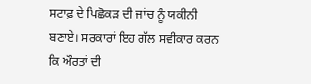ਸਟਾਫ਼ ਦੇ ਪਿਛੋਕੜ ਦੀ ਜਾਂਚ ਨੂੰ ਯਕੀਨੀ ਬਣਾਏ। ਸਰਕਾਰਾਂ ਇਹ ਗੱਲ ਸਵੀਕਾਰ ਕਰਨ ਕਿ ਔਰਤਾਂ ਦੀ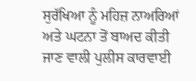ਸੁਰੱਖਿਆ ਨੂੰ ਮਹਿਜ਼ ਨਾਅਰਿਆਂ ਅਤੇ ਘਟਨਾ ਤੋਂ ਬਾਅਦ ਕੀਤੀ ਜਾਣ ਵਾਲੀ ਪੁਲੀਸ ਕਾਰਵਾਈ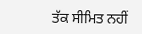ਤੱਕ ਸੀਮਿਤ ਨਹੀਂ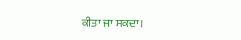ਕੀਤਾ ਜਾ ਸਕਦਾ।